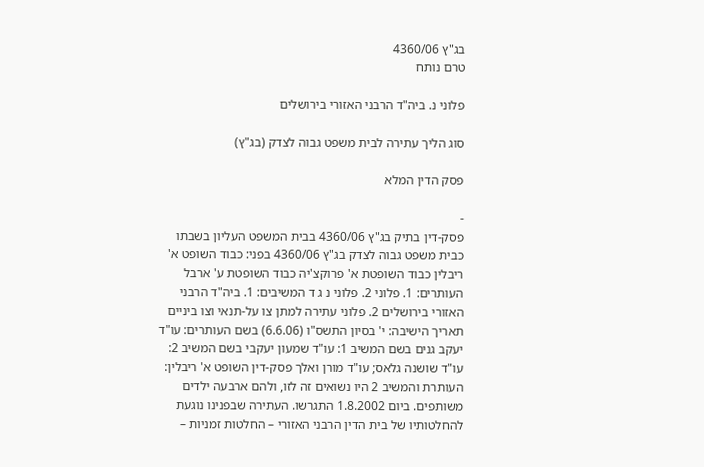בג"ץ 4360/06
טרם נותח

פלוני נ. ביה"ד הרבני האזורי בירושלים

סוג הליך עתירה לבית משפט גבוה לצדק (בג"ץ)

פסק הדין המלא

-
פסק-דין בתיק בג"ץ 4360/06 בבית המשפט העליון בשבתו כבית משפט גבוה לצדק בג"ץ 4360/06 בפני: כבוד השופט א' ריבלין כבוד השופטת א' פרוקצ'יה כבוד השופטת ע' ארבל העותרים: 1. פלוני 2. פלוני נ ג ד המשיבים: 1. ביה"ד הרבני האזורי בירושלים 2. פלוני עתירה למתן צו על-תנאי וצו ביניים תאריך הישיבה: י' בסיון התשס"ו (6.6.06) בשם העותרים: עו"ד יעקב גנים בשם המשיב 1: עו"ד שמעון יעקבי בשם המשיב 2: עו"ד שושנה גלאס; עו"ד מורן ואלך פסק-דין השופט א' ריבלין: העותרת והמשיב 2 היו נשואים זה לזו, ולהם ארבעה ילדים משותפים. ביום 1.8.2002 התגרשו. העתירה שבפנינו נוגעת להחלטותיו של בית הדין הרבני האזורי – החלטות זמניות –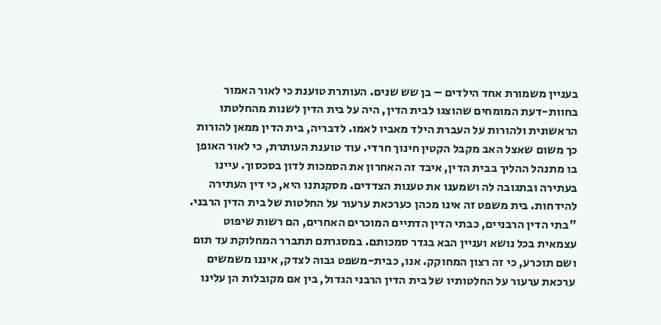בעניין משמורת אחד הילדים – בן שש שנים. העותרת טוענת כי לאור האמור בחוות-דעת המומחים שהוצגו לבית הדין, היה על בית הדין לשנות מהחלטתו הראשונית ולהורות על העברת הילד מאביו לאמו. לדבריה, בית הדין ממאן להורות כך משום שאצל האב מקבל הקטין חינוך חרדי. עוד טוענת העותרת, כי לאור האופן בו מתנהל ההליך בבית הדין, איבד זה האחרון את הסמכות לדון בסכסוך. עיינו בעתירה ובתגובה לה ושמענו את טענות הצדדים. מסקנתנו היא, כי דין העתירה להידחות. בית משפט זה אינו מכהן כערכאת ערעור על החלטות של בית הדין הרבני. "בתי הדין הרבניים, כבתי הדין הדתיים המוכרים האחרים, הם רשות שיפוט עצמאית בכל נושא ועניין הבא בגדר סמכותם. במסגרתם תתברר המחלוקת עד תום ושם תוכרע, כי זה רצון המחוקק. אנו, כבית-משפט גבוה לצדק, איננו משמשים ערכאת ערעור על החלטותיו של בית הדין הרבני הגדול, בין אם מקובלות הן עלינו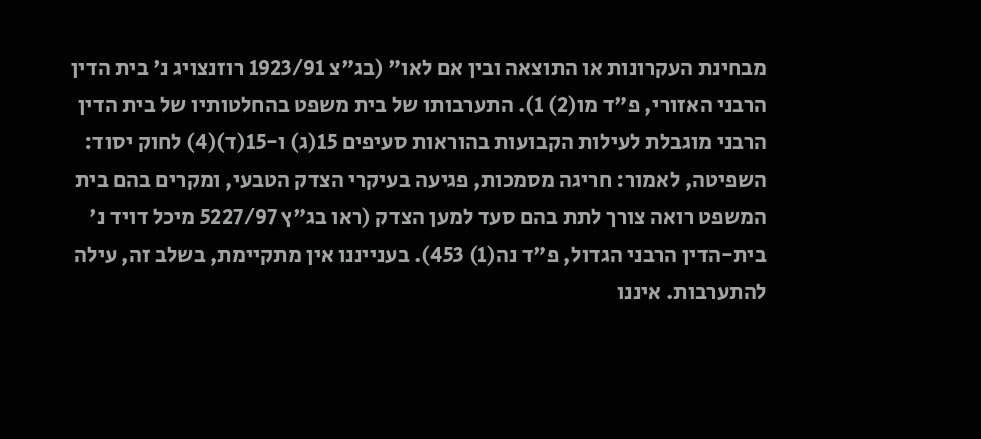מבחינת העקרונות או התוצאה ובין אם לאו" (בג"צ 1923/91 רוזנצויג נ' בית הדין הרבני האזורי, פ"ד מו(2) 1). התערבותו של בית משפט בהחלטותיו של בית הדין הרבני מוגבלת לעילות הקבועות בהוראות סעיפים 15(ג) ו-15(ד)(4) לחוק יסוד: השפיטה, לאמור: חריגה מסמכות, פגיעה בעיקרי הצדק הטבעי, ומקרים בהם בית המשפט רואה צורך לתת בהם סעד למען הצדק (ראו בג"ץ 5227/97 מיכל דויד נ' בית-הדין הרבני הגדול, פ"ד נה(1) 453). בענייננו אין מתקיימת, בשלב זה, עילה להתערבות. איננו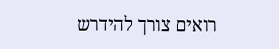רואים צורך להידרש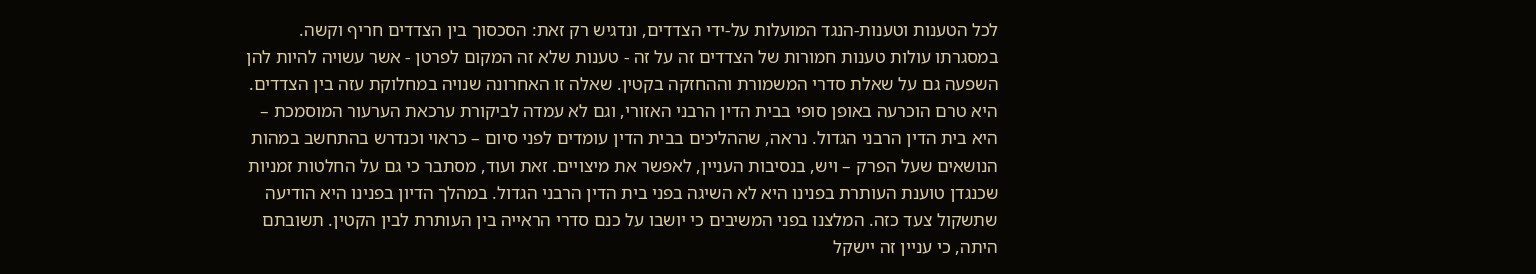לכל הטענות וטענות-הנגד המועלות על-ידי הצדדים, ונדגיש רק זאת: הסכסוך בין הצדדים חריף וקשה. במסגרתו עולות טענות חמורות של הצדדים זה על זה - טענות שלא זה המקום לפרטן - אשר עשויה להיות להן השפעה גם על שאלת סדרי המשמורת וההחזקה בקטין. שאלה זו האחרונה שנויה במחלוקת עזה בין הצדדים. היא טרם הוכרעה באופן סופי בבית הדין הרבני האזורי, וגם לא עמדה לביקורת ערכאת הערעור המוסמכת – היא בית הדין הרבני הגדול. נראה, שההליכים בבית הדין עומדים לפני סיום – כראוי וכנדרש בהתחשב במהות הנושאים שעל הפרק – ויש, בנסיבות העניין, לאפשר את מיצויים. זאת ועוד, מסתבר כי גם על החלטות זמניות שכנגדן טוענת העותרת בפנינו היא לא השיגה בפני בית הדין הרבני הגדול. במהלך הדיון בפנינו היא הודיעה שתשקול צעד כזה. המלצנו בפני המשיבים כי יושבו על כנם סדרי הראייה בין העותרת לבין הקטין. תשובתם היתה, כי עניין זה יישקל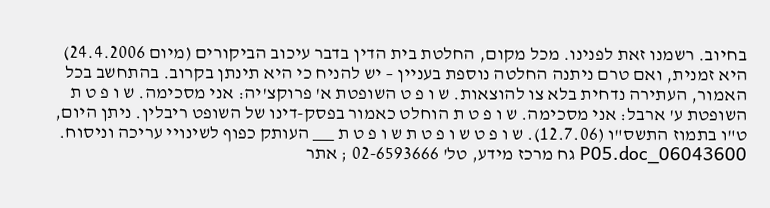בחיוב. רשמנו זאת לפנינו. מכל מקום, החלטת בית הדין בדבר עיכוב הביקורים (מיום 24.4.2006) היא זמנית, ואם טרם ניתנה החלטה נוספת בעניין – יש להניח כי היא תינתן בקרוב. בהתחשב בכל האמור, העתירה נדחית בלא צו להוצאות. ש ו פ ט השופטת א' פרוקצ'יה: אני מסכימה. ש ו פ ט ת השופטת ע' ארבל: אני מסכימה. ש ו פ ט ת הוחלט כאמור בפסק-דינו של השופט ריבלין. ניתן היום, ט"ו בתמוז התשס"ו (12.7.06). ש ו פ ט ש ו פ ט ת ש ו פ ט ת ___ העותק כפוף לשינויי עריכה וניסוח. 06043600_P05.doc גח מרכז מידע, טל' 02-6593666 ; אתר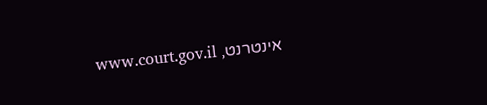אינטרנט, www.court.gov.il